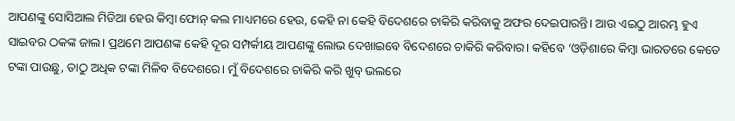ଆପଣଙ୍କୁ ସୋସିଆଲ ମିଡିଆ ହେଉ କିମ୍ବା ଫୋନ୍ କଲ ମାଧ୍ୟମରେ ହେଉ, କେହି ନା କେହି ବିଦେଶରେ ଚାକିରି କରିବାକୁ ଅଫର ଦେଇପାରନ୍ତି। ଆଉ ଏଇଠୁ ଆରମ୍ଭ ହୁଏ ସାଇବର ଠକଙ୍କ ଜାଲ। ପ୍ରଥମେ ଆପଣଙ୍କ କେହି ଦୂର ସମ୍ପର୍କୀୟ ଆପଣଙ୍କୁ ଲୋଭ ଦେଖାଇବେ ବିଦେଶରେ ଚାକିରି କରିବାର। କହିବେ ‘ଓଡ଼ିଶାରେ କିମ୍ବା ଭାରତରେ କେତେ ଟଙ୍କା ପାଉଛୁ, ତାଠୁ ଅଧିକ ଟଙ୍କା ମିଳିବ ବିଦେଶରେ। ମୁଁ ବିଦେଶରେ ଚାକିରି କରି ଖୁବ୍ ଭଲରେ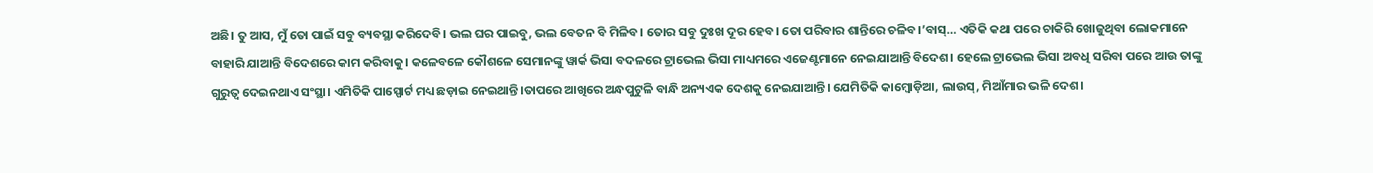ଅଛି। ତୁ ଆସ, ମୁଁ ତୋ ପାଇଁ ସବୁ ବ୍ୟବସ୍ଥା କରିଦେବି। ଭଲ ଘର ପାଇବୁ, ଭଲ ବେତନ ବି ମିଳିବ। ତୋର ସବୁ ଦୁଃଖ ଦୂର ହେବ। ତୋ ପରିବାର ଶାନ୍ତିରେ ଚଳିବ।’ବାସ୍… ଏତିକି କଥା ପରେ ଚାକିରି ଖୋଜୁଥିବା ଲୋକମାନେ ବାହାରି ଯାଆନ୍ତି ବିଦେଶରେ କାମ କରିବାକୁ। କଳେବଳେ କୌଶଳେ ସେମାନଙ୍କୁ ୱାର୍କ ଭିସା ବଦଳରେ ଟ୍ରାଭେଲ ଭିସା ମାଧ୍ୟମରେ ଏଜେଣ୍ଟମାନେ ନେଇଯାଆନ୍ତି ବିଦେଶ। ହେଲେ ଟ୍ରାଭେଲ ଭିସା ଅବଧି ସରିବା ପରେ ଆଉ ତାଙ୍କୁ ଗୁରୁତ୍ୱ ଦେଇନଥାଏ ସଂସ୍ଥା। ଏମିତିକି ପାସ୍ପୋର୍ଟ ମଧ୍ୟ ଛଡ଼ାଇ ନେଇଥାନ୍ତି।ତାପରେ ଆଖିରେ ଅନ୍ଧପୁଟୁଳି ବାନ୍ଧି ଅନ୍ୟଏକ ଦେଶକୁ ନେଇଯାଆନ୍ତି। ଯେମିତିକି କାମ୍ବୋଡ଼ିଆ, ଲାଉସ୍, ମିଆଁମାର ଭଳି ଦେଶ।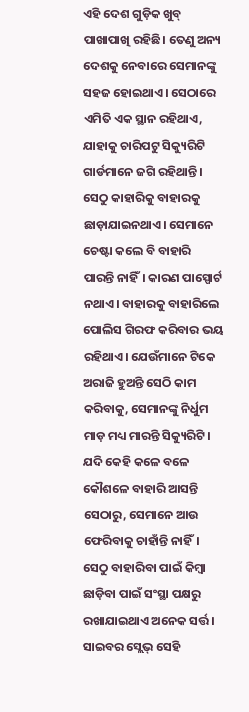ଏହି ଦେଶ ଗୁଡ଼ିକ ଖୁବ୍ ପାଖାପାଖି ରହିଛି। ତେଣୁ ଅନ୍ୟ ଦେଶକୁ ନେବାରେ ସେମାନଙ୍କୁ ସହଜ ହୋଇଥାଏ। ସେଠାରେ ଏମିତି ଏକ ସ୍ଥାନ ରହିଥାଏ, ଯାହାକୁ ଚାରିପଟୁ ସିକ୍ୟୁରିଟି ଗାର୍ଡମାନେ ଜଗି ରହିଥାନ୍ତି। ସେଠୁ କାହାରିକୁ ବାହାରକୁ ଛାଡ଼ାଯାଇନଥାଏ। ସେମାନେ ଚେଷ୍ଟା କଲେ ବି ବାହାରି ପାରନ୍ତି ନାହିଁ। କାରଣ ପାସ୍ପୋର୍ଟ ନଥାଏ। ବାହାରକୁ ବାହାରିଲେ ପୋଲିସ ଗିରଫ କରିବାର ଭୟ ରହିଥାଏ। ଯେଉଁମାନେ ଟିକେ ଅରାଜି ହୁଅନ୍ତି ସେଠି କାମ କରିବାକୁ, ସେମାନଙ୍କୁ ନିର୍ଧୁମ ମାଡ଼ ମଧ୍ୟ ମାରନ୍ତି ସିକ୍ୟୁରିଟି। ଯଦି କେହି କଳେ ବଳେ କୌଶଳେ ବାହାରି ଆସନ୍ତି ସେଠାରୁ, ସେମାନେ ଆଉ ଫେରିବାକୁ ଚାହାଁନ୍ତି ନାହିଁ।
ସେଠୁ ବାହାରିବା ପାଇଁ କିମ୍ବା ଛାଡ଼ିବା ପାଇଁ ସଂସ୍ଥା ପକ୍ଷରୁ ରଖାଯାଇଥାଏ ଅନେକ ସର୍ତ୍ତ। ସାଇବର ସ୍ଲେଭ୍ ସେହି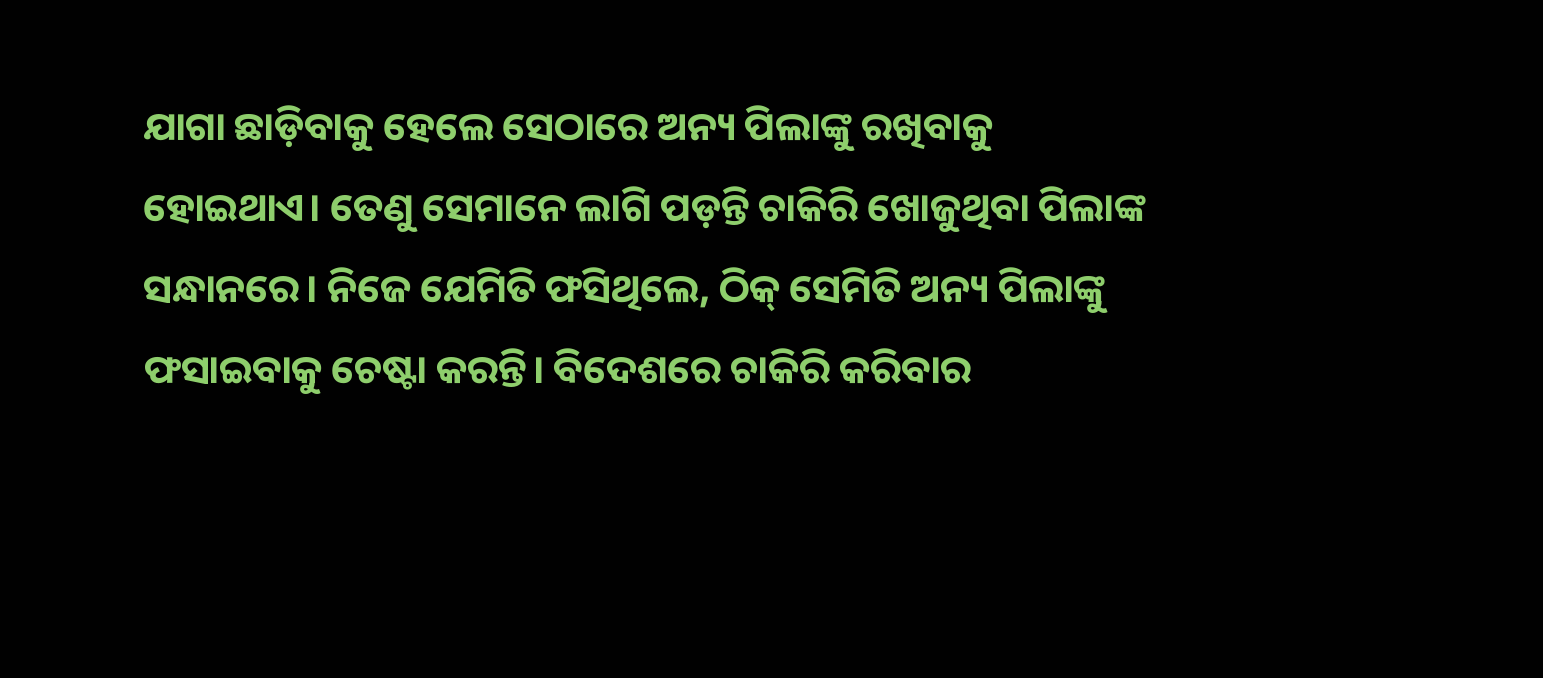ଯାଗା ଛାଡ଼ିବାକୁ ହେଲେ ସେଠାରେ ଅନ୍ୟ ପିଲାଙ୍କୁ ରଖିବାକୁ ହୋଇଥାଏ। ତେଣୁ ସେମାନେ ଲାଗି ପଡ଼ନ୍ତି ଚାକିରି ଖୋଜୁଥିବା ପିଲାଙ୍କ ସନ୍ଧାନରେ। ନିଜେ ଯେମିତି ଫସିଥିଲେ, ଠିକ୍ ସେମିତି ଅନ୍ୟ ପିଲାଙ୍କୁ ଫସାଇବାକୁ ଚେଷ୍ଟା କରନ୍ତି। ବିଦେଶରେ ଚାକିରି କରିବାର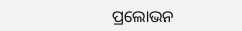ପ୍ରଲୋଭନ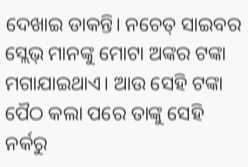ଦେଖାଇ ଡାକନ୍ତି। ନଚେତ୍ ସାଇବର ସ୍ଲେଭ୍ ମାନଙ୍କୁ ମୋଟା ଅଙ୍କର ଟଙ୍କା ମଗାଯାଇଥାଏ। ଆଉ ସେହି ଟଙ୍କା ପୈଠ କଲା ପରେ ତାଙ୍କୁ ସେହି ନର୍କରୁ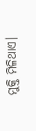ମୁକ୍ତି ମିଳିଥାଏ।